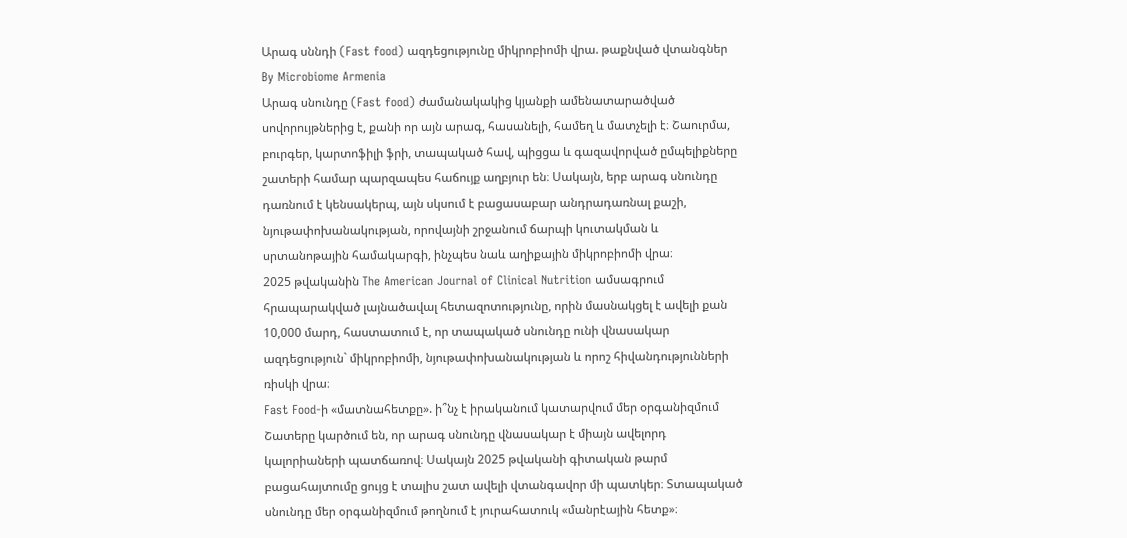Արագ սննդի (Fast food) ազդեցությունը միկրոբիոմի վրա. թաքնված վտանգներ
By Microbiome Armenia
Արագ սնունդը (Fast food) ժամանակակից կյանքի ամենատարածված սովորույթներից է, քանի որ այն արագ, հասանելի, համեղ և մատչելի է։ Շաուրմա, բուրգեր, կարտոֆիլի ֆրի, տապակած հավ, պիցցա և գազավորված ըմպելիքները շատերի համար պարզապես հաճույք աղբյուր են։ Սակայն, երբ արագ սնունդը դառնում է կենսակերպ, այն սկսում է բացասաբար անդրադառնալ քաշի, նյութափոխանակության, որովայնի շրջանում ճարպի կուտակման և սրտանոթային համակարգի, ինչպես նաև աղիքային միկրոբիոմի վրա։
2025 թվականին The American Journal of Clinical Nutrition ամսագրում հրապարակված լայնածավալ հետազոտությունը, որին մասնակցել է ավելի քան 10,000 մարդ, հաստատում է, որ տապակած սնունդը ունի վնասակար ազդեցություն` միկրոբիոմի, նյութափոխանակության և որոշ հիվանդությունների ռիսկի վրա։
Fast Food-ի «մատնահետքը». ի՞նչ է իրականում կատարվում մեր օրգանիզմում
Շատերը կարծում են, որ արագ սնունդը վնասակար է միայն ավելորդ կալորիաների պատճառով։ Սակայն 2025 թվականի գիտական թարմ բացահայտումը ցույց է տալիս շատ ավելի վտանգավոր մի պատկեր։ Տտապակած սնունդը մեր օրգանիզմում թողնում է յուրահատուկ «մանրէային հետք»։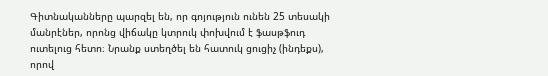Գիտնականները պարզել են, որ գոյություն ունեն 25 տեսակի մանրէներ, որոնց վիճակը կտրուկ փոխվում է ֆասթֆուդ ուտելուց հետո։ Նրանք ստեղծել են հատուկ ցուցիչ (ինդեքս), որով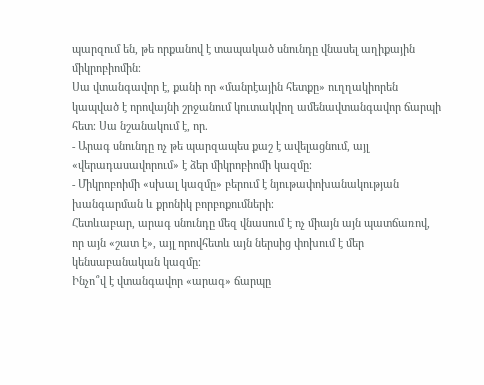պարզում են, թե որքանով է տապակած սնունդը վնասել աղիքային միկրոբիոմին։
Սա վտանգավոր է, քանի որ «մանրէային հետքը» ուղղակիորեն կապված է որովայնի շրջանում կուտակվող ամենավտանգավոր ճարպի հետ։ Սա նշանակում է, որ.
- Արագ սնունդը ոչ թե պարզապես քաշ է ավելացնում, այլ «վերադասավորում» է ձեր միկրոբիոմի կազմը։
- Միկրոբոիմի «սխալ կազմը» բերում է նյութափոխանակության խանգարման և քրոնիկ բորբոքումների։
Հետևաբար, արագ սնունդը մեզ վնասում է ոչ միայն այն պատճառով, որ այն «շատ է», այլ որովհետև այն ներսից փոխում է մեր կենսաբանական կազմը։
Ինչո՞վ է վտանգավոր «արագ» ճարպը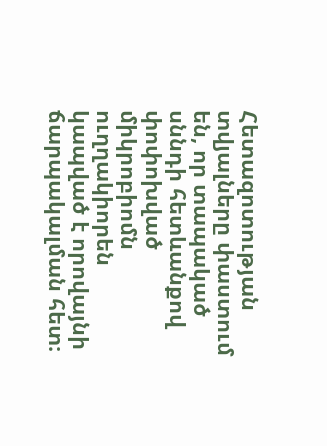Հետազոտության տվյալները փաստում են, որ տապակած սննդի հետևանքով փոփոխված միկրոբիոմն ուղղակիորեն կապված է որովայնի ճարպակալման հետ։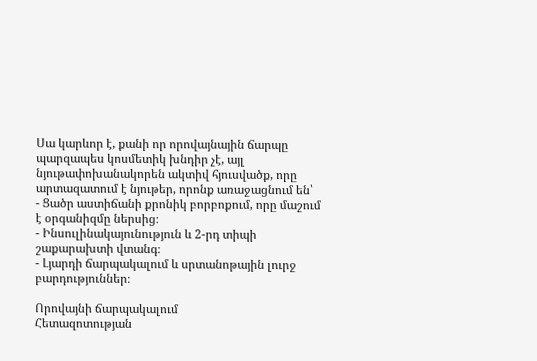Սա կարևոր է, քանի որ որովայնային ճարպը պարզապես կոսմետիկ խնդիր չէ, այլ նյութափոխանակորեն ակտիվ հյուսվածք, որը արտազատում է նյութեր, որոնք առաջացնում են՝
- Ցածր աստիճանի քրոնիկ բորբոքում, որը մաշում է օրգանիզմը ներսից։
- Ինսուլինակայունություն և 2-րդ տիպի շաքարախտի վտանգ։
- Լյարդի ճարպակալում և սրտանոթային լուրջ բարդություններ։

Որովայնի ճարպակալում
Հետազոտության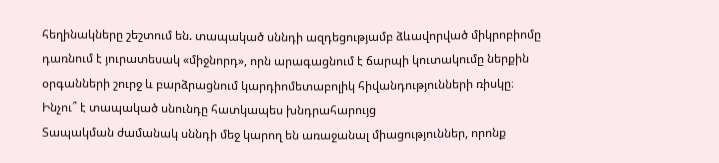հեղինակները շեշտում են. տապակած սննդի ազդեցությամբ ձևավորված միկրոբիոմը դառնում է յուրատեսակ «միջնորդ», որն արագացնում է ճարպի կուտակումը ներքին օրգանների շուրջ և բարձրացնում կարդիոմետաբոլիկ հիվանդությունների ռիսկը։
Ինչու՞ է տապակած սնունդը հատկապես խնդրահարույց
Տապակման ժամանակ սննդի մեջ կարող են առաջանալ միացություններ, որոնք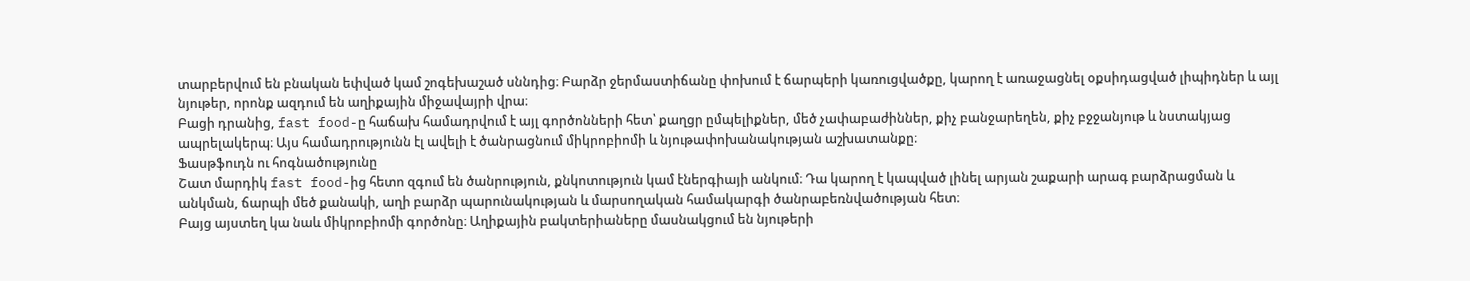տարբերվում են բնական եփված կամ շոգեխաշած սննդից։ Բարձր ջերմաստիճանը փոխում է ճարպերի կառուցվածքը, կարող է առաջացնել օքսիդացված լիպիդներ և այլ նյութեր, որոնք ազդում են աղիքային միջավայրի վրա։
Բացի դրանից, fast food-ը հաճախ համադրվում է այլ գործոնների հետ՝ քաղցր ըմպելիքներ, մեծ չափաբաժիններ, քիչ բանջարեղեն, քիչ բջջանյութ և նստակյաց ապրելակերպ։ Այս համադրությունն էլ ավելի է ծանրացնում միկրոբիոմի և նյութափոխանակության աշխատանքը։
Ֆասթֆուդն ու հոգնածությունը
Շատ մարդիկ fast food-ից հետո զգում են ծանրություն, քնկոտություն կամ էներգիայի անկում։ Դա կարող է կապված լինել արյան շաքարի արագ բարձրացման և անկման, ճարպի մեծ քանակի, աղի բարձր պարունակության և մարսողական համակարգի ծանրաբեռնվածության հետ։
Բայց այստեղ կա նաև միկրոբիոմի գործոնը։ Աղիքային բակտերիաները մասնակցում են նյութերի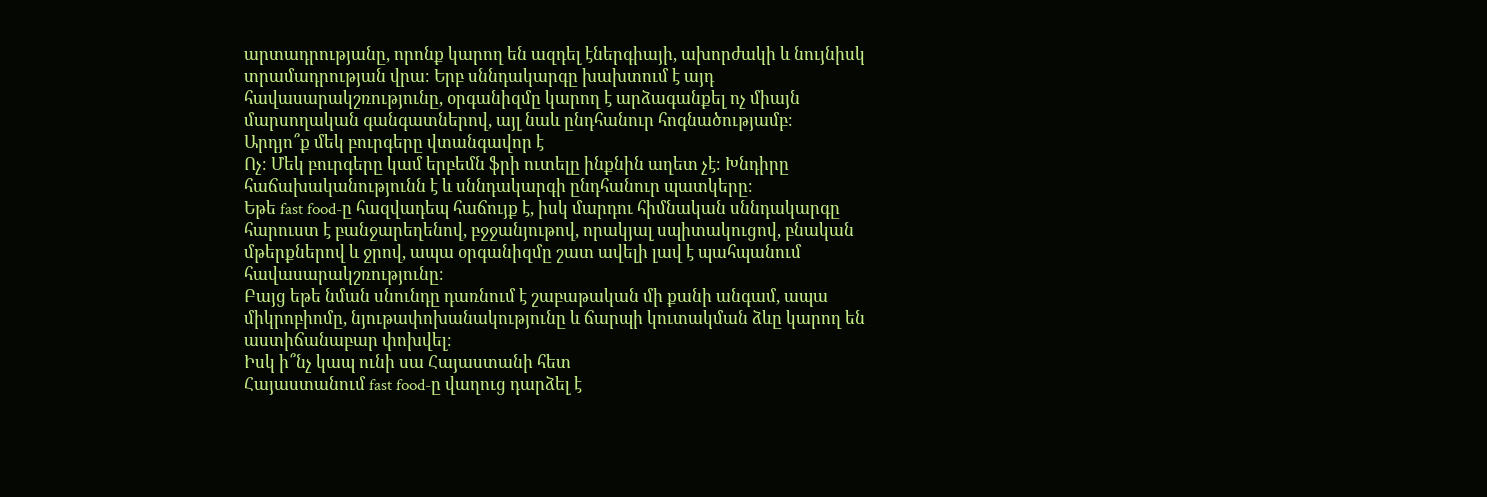արտադրությանը, որոնք կարող են ազդել էներգիայի, ախորժակի և նույնիսկ տրամադրության վրա։ Երբ սննդակարգը խախտում է այդ հավասարակշռությունը, օրգանիզմը կարող է արձագանքել ոչ միայն մարսողական գանգատներով, այլ նաև ընդհանուր հոգնածությամբ։
Արդյո՞ք մեկ բուրգերը վտանգավոր է
Ոչ։ Մեկ բուրգերը կամ երբեմն ֆրի ուտելը ինքնին աղետ չէ։ Խնդիրը հաճախականությունն է և սննդակարգի ընդհանուր պատկերը։
Եթե fast food-ը հազվադեպ հաճույք է, իսկ մարդու հիմնական սննդակարգը հարուստ է բանջարեղենով, բջջանյութով, որակյալ սպիտակուցով, բնական մթերքներով և ջրով, ապա օրգանիզմը շատ ավելի լավ է պահպանում հավասարակշռությունը։
Բայց եթե նման սնունդը դառնում է շաբաթական մի քանի անգամ, ապա միկրոբիոմը, նյութափոխանակությունը և ճարպի կուտակման ձևը կարող են աստիճանաբար փոխվել։
Իսկ ի՞նչ կապ ունի սա Հայաստանի հետ
Հայաստանում fast food-ը վաղուց դարձել է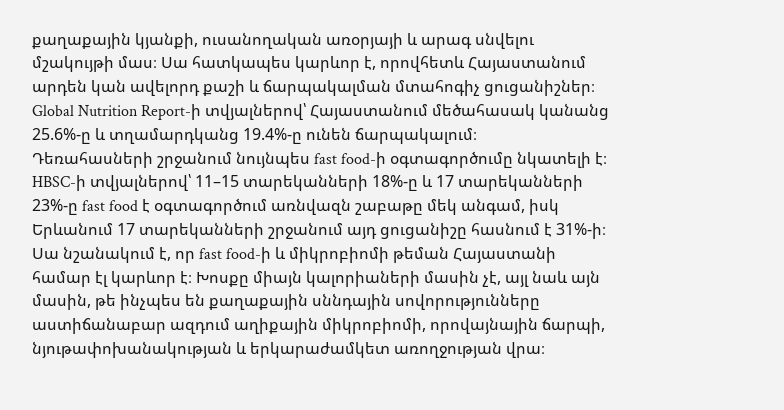քաղաքային կյանքի, ուսանողական առօրյայի և արագ սնվելու մշակույթի մաս։ Սա հատկապես կարևոր է, որովհետև Հայաստանում արդեն կան ավելորդ քաշի և ճարպակալման մտահոգիչ ցուցանիշներ։ Global Nutrition Report-ի տվյալներով՝ Հայաստանում մեծահասակ կանանց 25.6%-ը և տղամարդկանց 19.4%-ը ունեն ճարպակալում։
Դեռահասների շրջանում նույնպես fast food-ի օգտագործումը նկատելի է։ HBSC-ի տվյալներով՝ 11–15 տարեկանների 18%-ը և 17 տարեկանների 23%-ը fast food է օգտագործում առնվազն շաբաթը մեկ անգամ, իսկ Երևանում 17 տարեկանների շրջանում այդ ցուցանիշը հասնում է 31%-ի։
Սա նշանակում է, որ fast food-ի և միկրոբիոմի թեման Հայաստանի համար էլ կարևոր է։ Խոսքը միայն կալորիաների մասին չէ, այլ նաև այն մասին, թե ինչպես են քաղաքային սննդային սովորությունները աստիճանաբար ազդում աղիքային միկրոբիոմի, որովայնային ճարպի, նյութափոխանակության և երկարաժամկետ առողջության վրա։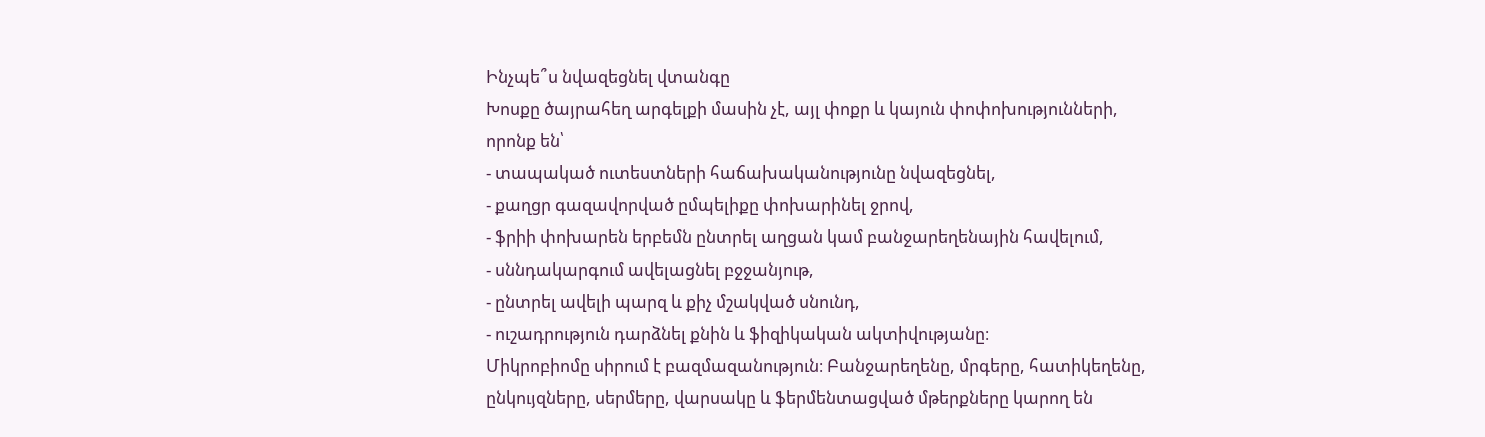Ինչպե՞ս նվազեցնել վտանգը
Խոսքը ծայրահեղ արգելքի մասին չէ, այլ փոքր և կայուն փոփոխությունների, որոնք են՝
- տապակած ուտեստների հաճախականությունը նվազեցնել,
- քաղցր գազավորված ըմպելիքը փոխարինել ջրով,
- ֆրիի փոխարեն երբեմն ընտրել աղցան կամ բանջարեղենային հավելում,
- սննդակարգում ավելացնել բջջանյութ,
- ընտրել ավելի պարզ և քիչ մշակված սնունդ,
- ուշադրություն դարձնել քնին և ֆիզիկական ակտիվությանը։
Միկրոբիոմը սիրում է բազմազանություն։ Բանջարեղենը, մրգերը, հատիկեղենը, ընկույզները, սերմերը, վարսակը և ֆերմենտացված մթերքները կարող են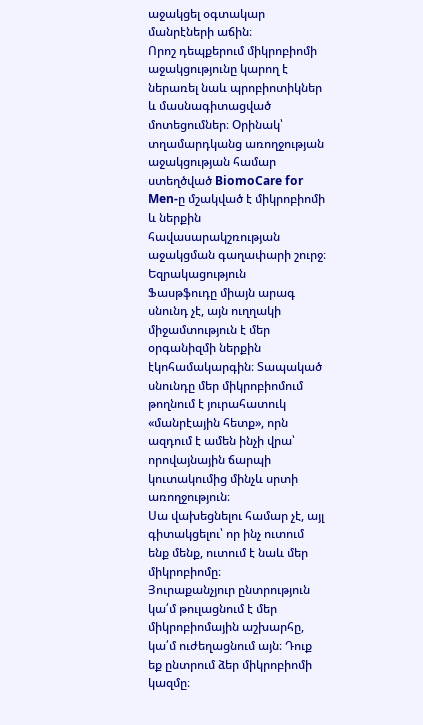աջակցել օգտակար մանրէների աճին։
Որոշ դեպքերում միկրոբիոմի աջակցությունը կարող է ներառել նաև պրոբիոտիկներ և մասնագիտացված մոտեցումներ։ Օրինակ՝ տղամարդկանց առողջության աջակցության համար ստեղծված BiomoCare for Men-ը մշակված է միկրոբիոմի և ներքին հավասարակշռության աջակցման գաղափարի շուրջ։
Եզրակացություն
Ֆասթֆուդը միայն արագ սնունդ չէ, այն ուղղակի միջամտություն է մեր օրգանիզմի ներքին էկոհամակարգին։ Տապակած սնունդը մեր միկրոբիոմում թողնում է յուրահատուկ «մանրէային հետք», որն ազդում է ամեն ինչի վրա՝ որովայնային ճարպի կուտակումից մինչև սրտի առողջություն։
Սա վախեցնելու համար չէ, այլ գիտակցելու՝ որ ինչ ուտում ենք մենք, ուտում է նաև մեր միկրոբիոմը։
Յուրաքանչյուր ընտրություն կա՛մ թուլացնում է մեր միկրոբիոմային աշխարհը, կա՛մ ուժեղացնում այն։ Դուք եք ընտրում ձեր միկրոբիոմի կազմը։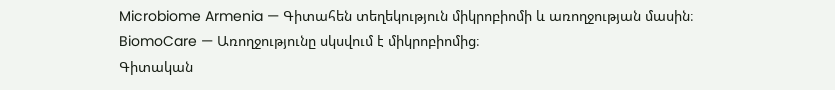Microbiome Armenia — Գիտահեն տեղեկություն միկրոբիոմի և առողջության մասին։
BiomoCare — Առողջությունը սկսվում է միկրոբիոմից։
Գիտական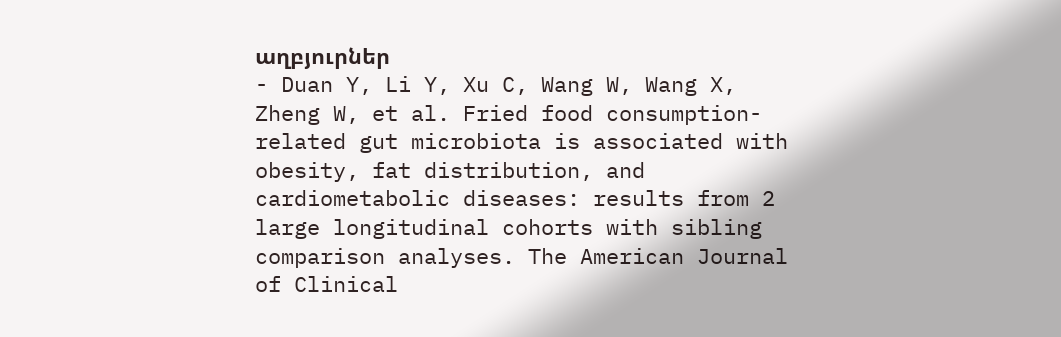աղբյուրներ
- Duan Y, Li Y, Xu C, Wang W, Wang X, Zheng W, et al. Fried food consumption-related gut microbiota is associated with obesity, fat distribution, and cardiometabolic diseases: results from 2 large longitudinal cohorts with sibling comparison analyses. The American Journal of Clinical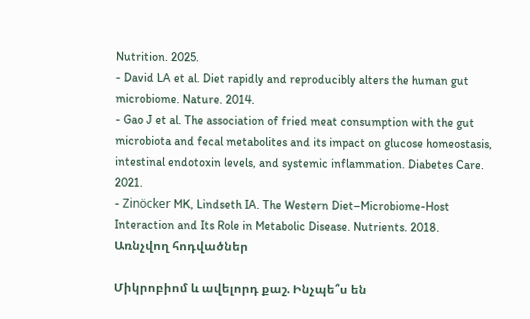Nutrition. 2025.
- David LA et al. Diet rapidly and reproducibly alters the human gut microbiome. Nature. 2014.
- Gao J et al. The association of fried meat consumption with the gut microbiota and fecal metabolites and its impact on glucose homeostasis, intestinal endotoxin levels, and systemic inflammation. Diabetes Care. 2021.
- Zinöcker MK, Lindseth IA. The Western Diet–Microbiome-Host Interaction and Its Role in Metabolic Disease. Nutrients. 2018.
Առնչվող հոդվածներ

Միկրոբիոմ և ավելորդ քաշ. Ինչպե՞ս են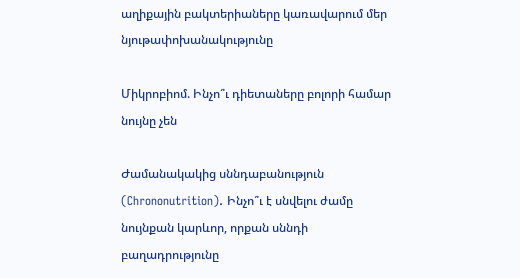աղիքային բակտերիաները կառավարում մեր նյութափոխանակությունը

Միկրոբիոմ. Ինչո՞ւ դիետաները բոլորի համար նույնը չեն

Ժամանակակից սննդաբանություն (Chrononutrition). Ինչո՞ւ է սնվելու ժամը նույնքան կարևոր, որքան սննդի բաղադրությունը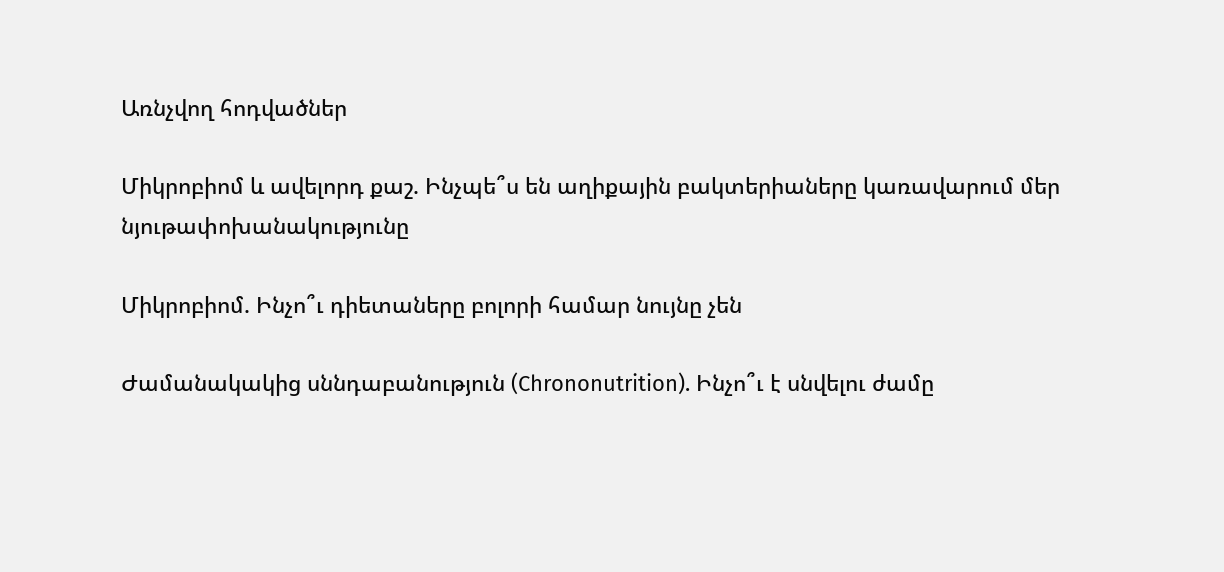Առնչվող հոդվածներ

Միկրոբիոմ և ավելորդ քաշ. Ինչպե՞ս են աղիքային բակտերիաները կառավարում մեր նյութափոխանակությունը

Միկրոբիոմ. Ինչո՞ւ դիետաները բոլորի համար նույնը չեն

Ժամանակակից սննդաբանություն (Chrononutrition). Ինչո՞ւ է սնվելու ժամը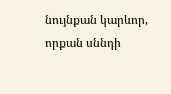նույնքան կարևոր, որքան սննդի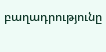բաղադրությունը